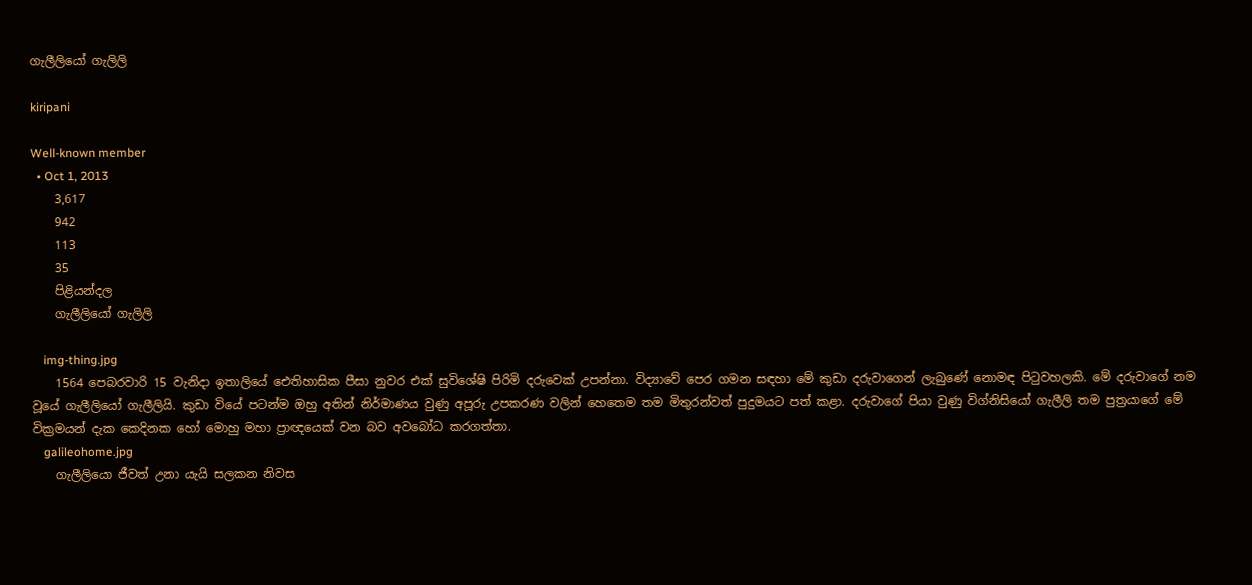ගැලීලියෝ ගැලිලි

kiripani

Well-known member
  • Oct 1, 2013
    3,617
    942
    113
    35
    පිළියන්දල
    ගැලීලියෝ ගැලිලි

    img-thing.jpg
    1564 පෙබරවාරි 15 වැනිදා ඉතාලියේ ඓතිහාසික පීසා නුවර එක් සුවිශේෂි පිරිමි දරුවෙක් උපන්නා. විද්‍යාවේ පෙර ගමන සඳහා මේ කුඩා දරුවාගෙන් ලැබුණේ නොමඳ පිටුවහලකි. මේ දරුවාගේ නම වූයේ ගැලීලියෝ ගැලීලියි. කුඩා වියේ පටන්ම ඔහු අතින් නිර්මාණය වුණු අපූරු උපකරණ වලින් හෙතෙම තම මිතුරන්වත් පුදුමයට පත් කළා. දරුවාගේ පියා වුණු විග්නිසියෝ ගැලීලි තම පුත්‍රයාගේ මේ වික්‍රමයන් දැක කෙදිනක හෝ මොහු මහා ප්‍රාඥයෙක් වන බව අවබෝධ කරගත්තා.
    galileohome.jpg
    ගැලීලියො ජීවත් උනා යැයි සලකන නිවස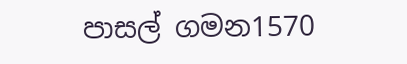පාසල් ගමන1570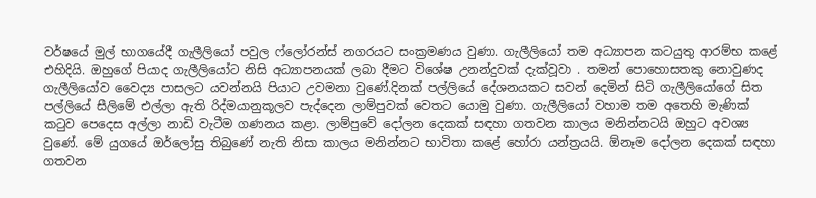වර්ෂයේ මුල් භාගයේදී ගැලීලියෝ පවුල ෆ්ලෝරන්ස් නගරයට සංක්‍රමණය වුණා. ගැලීලියෝ තම අධ්‍යාපන කටයුතු ආරම්භ කළේ එහිදියි. ඔහුගේ පියාද ගැලීලියෝට නිසි අධ්‍යාපනයක් ලබා දීමට විශේෂ උනන්දුවක් දැක්වූවා . තමන් පොහොසතකු නොවුණද ගැලීලියෝව වෛද්‍ය පාසලට යවන්නයි පියාට උවමනා වුණේ.දිනක් පල්ලියේ දේශනයකට සවන් දෙමින් සිටි ගැලීලියෝගේ සිත පල්ලියේ සීලිමේ එල්ලා ඇති රිද්මයානුකූලව පැද්දෙන ලාම්පුවක් වෙතට යොමු වුණා. ගැලීලියෝ වහාම තම අතෙහි මැණික් කටුව පෙදෙස අල්ලා නාඩි වැටීම ගණනය කළා. ලාම්පුවේ දෝලන දෙකක් සඳහා ගතවන කාලය මනින්නටයි ඔහුට අවශ්‍ය වුණේ. මේ යුගයේ ඔර්ලෝසු තිබුණේ නැති නිසා කාලය මනින්නට භාවිතා කළේ හෝරා යන්ත්‍රයයි. ඕනෑම දෝලන දෙකක් සඳහා ගතවන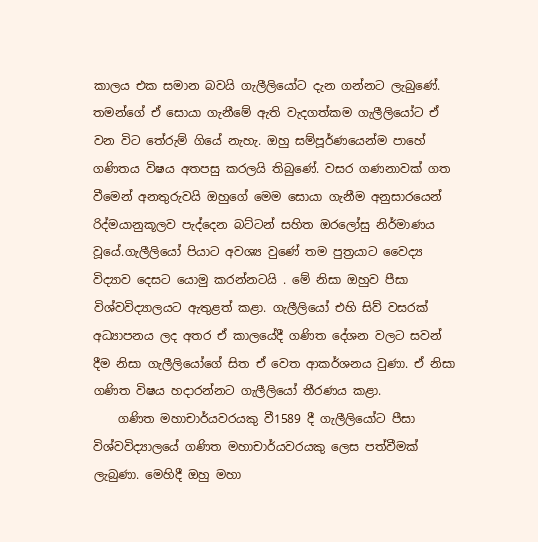කාලය එක සමාන බවයි ගැලීලියෝට දැන ගන්නට ලැබුණේ. තමන්ගේ ඒ සොයා ගැනීමේ ඇති වැදගත්කම ගැලීලියෝට ඒ වන විට තේරුම් ගියේ නැහැ. ඔහු සම්පූර්ණයෙන්ම පාහේ ගණිතය විෂය අතපසු කරලයි තිබුණේ. වසර ගණනාවක් ගත වීමෙන් අනතුරුවයි ඔහුගේ මෙම සොයා ගැනීම අනුසාරයෙන් රිද්මයානුකූලව පැද්දෙන බට්ටන් සහිත ඔරලෝසු නිර්මාණය වූයේ.ගැලීලියෝ පියාට අවශ්‍ය වුණේ තම පුත්‍රයාට වෛද්‍ය විද්‍යාව දෙසට යොමු කරන්නටයි . මේ නිසා ඔහුව පීසා විශ්වවිද්‍යාලයට ඇතුළත් කළා. ගැලීලියෝ එහි සිව් වසරක් අධ්‍යාපනය ලද අතර ඒ කාලයේදී ගණිත දේශන වලට සවන් දීම නිසා ගැලීලියෝගේ සිත ඒ වෙත ආකර්ශනය වුණා. ඒ නිසා ගණිත විෂය හදාරන්නට ගැලීලියෝ තීරණය කළා.
    ගණිත මහාචාර්යවරයකු වී1589 දී ගැලීලියෝට පීසා විශ්වවිද්‍යාලයේ ගණිත මහාචාර්යවරයකු ලෙස පත්වීමක් ලැබුණා. මෙහිදී ඔහු මහා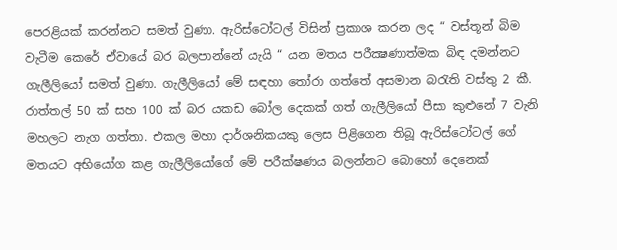පෙරළියක් කරන්නට සමත් වුණා. ඇරිස්ටෝටල් විසින් ප්‍රකාශ කරන ලද “ වස්තූන් බිම වැටීම කෙරේ ඒවායේ බර බලපාන්නේ යැයි “ යන මතය පරීක්‍ෂණාත්මක බිඳ දමන්නට ගැලීලියෝ සමත් වුණා. ගැලීලියෝ මේ සඳහා තෝරා ගත්තේ අසමාන බරැති වස්තු 2 කී. රාත්තල් 50 ක් සහ 100 ක් බර යකඩ බෝල දෙකක් ගත් ගැලීලියෝ පීසා කුළුනේ 7 වැනි මහලට නැග ගත්තා. එකල මහා දාර්ශනිකයකු ලෙස පිළිගෙන තිබූ ඇරිස්ටෝටල් ගේ මතයට අභියෝග කළ ගැලීලියෝගේ මේ පරීක්ෂණය බලන්නට බොහෝ දෙනෙක්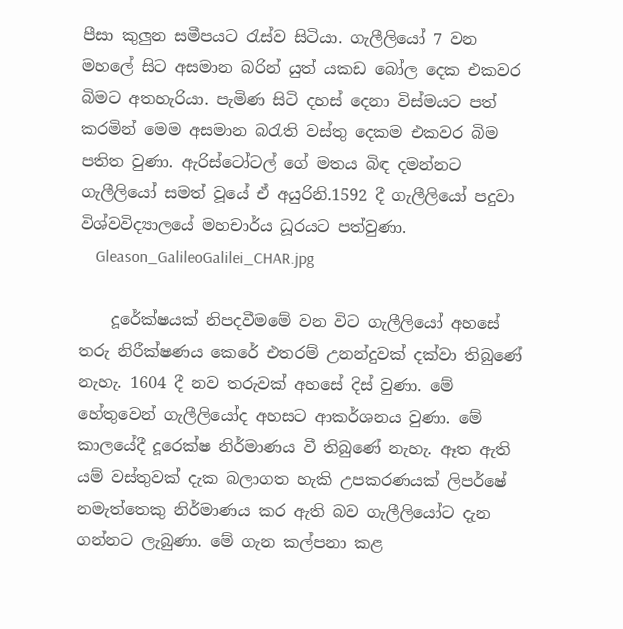පීසා කුලුන සමීපයට රැස්ව සිටියා. ගැලීලියෝ 7 වන මහලේ සිට අසමාන බරින් යුත් යකඩ බෝල දෙක එකවර බිමට අතහැරියා. පැමිණ සිටි දහස් දෙනා විස්මයට පත් කරමින් මෙම අසමාන බරැති වස්තු දෙකම එකවර බිම පතිත වුණා. ඇරිස්ටෝටල් ගේ මතය බිඳ දමන්නට ගැලීලියෝ සමත් වූයේ ඒ අයුරිනි.1592 දී ගැලීලියෝ පදුවා විශ්වවිද්‍යාලයේ මහචාර්ය ධූරයට පත්වුණා.
    Gleason_GalileoGalilei_CHAR.jpg

    දූරේක්ෂයක් නිපදවීමමේ වන විට ගැලීලියෝ අහසේ තරු නිරීක්ෂණය කෙරේ එතරම් උනන්දුවක් දක්වා තිබුණේ නැහැ. 1604 දී නව තරුවක් අහසේ දිස් වුණා. මේ හේතුවෙන් ගැලීලියෝද අහසට ආකර්ශනය වුණා. මේ කාලයේදී දූරෙක්ෂ නිර්මාණය වී තිබුණේ නැහැ. ඈත ඇති යම් වස්තුවක් දැක බලාගත හැකි උපකරණයක් ලිපර්ෂේ නමැත්තෙකු නිර්මාණය කර ඇති බව ගැලීලියෝට දැන ගන්නට ලැබුණා. මේ ගැන කල්පනා කළ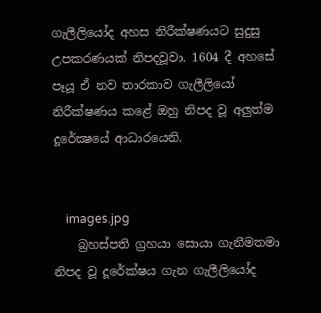ගැලීලියෝද අහස නිරීක්ෂණයට සුදුසු උපකරණයක් නිපදවූවා. 1604 දී අහසේ පෑයූ ඒ නව තාරකාව ගැලීලියෝ නිරීක්ෂණය කළේ ඔහු නිපද වූ අලුත්ම දූරේක්‍ෂයේ ආධාරයෙනි.


    images.jpg
    බ්‍රහස්පති ග්‍රහයා සොයා ගැනීමතමා නිපද වූ දූරේක්ෂය ගැන ගැලීලියෝද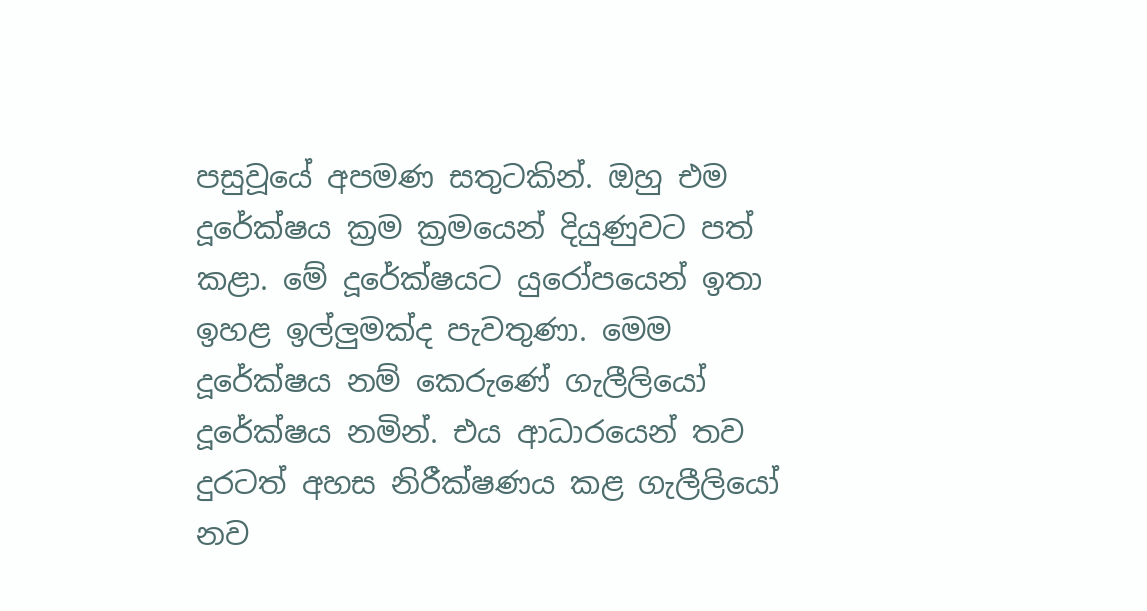පසුවූයේ අපමණ සතුටකින්. ඔහු එම දූරේක්ෂය ක්‍රම ක්‍රමයෙන් දියුණුවට පත් කළා. මේ දූරේක්ෂයට යුරෝපයෙන් ඉතා ඉහළ ඉල්ලුමක්ද පැවතුණා. මෙම දූරේක්ෂය නම් කෙරුණේ ගැලීලියෝ දූරේක්ෂය නමින්. එය ආධාරයෙන් තව දුරටත් අහස නිරීක්ෂණය කළ ගැලීලියෝ නව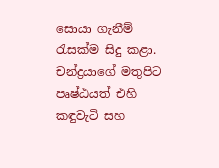සොයා ගැනීම් රැසක්ම සිදු කළා. චන්ද්‍රයාගේ මතුපිට පෘෂ්ඨයත් එහි කඳුවැටි සහ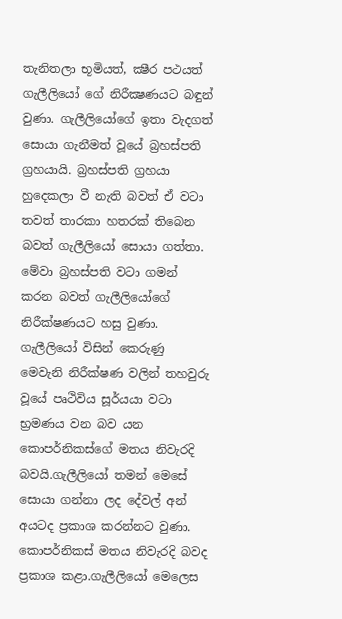තැනිතලා භූමියත්, ක්‍ෂීර පථයත් ගැලීලියෝ ගේ නිරීක්‍ෂණයට බඳුන් වුණා. ගැලීලියෝගේ ඉතා වැදගත් සොයා ගැනීමත් වූයේ බ්‍රහස්පති ග්‍රහයායි. බ්‍රහස්පති ග්‍රහයා හුදෙකලා වී නැති බවත් ඒ වටා තවත් තාරකා හතරක් තිබෙන බවත් ගැලීලියෝ සොයා ගත්තා. මේවා බ්‍රහස්පති වටා ගමන් කරන බවත් ගැලීලියෝගේ නිරීක්ෂණයට හසු වුණා. ගැලීලියෝ විසින් කෙරුණු මෙවැනි නිරීක්ෂණ වලින් තහවුරු වූයේ පෘථිවිය සූර්යයා වටා භ්‍රමණය වන බව යන කොපර්නිකස්ගේ මතය නිවැරදි බවයි.ගැලීලියෝ තමන් මෙසේ සොයා ගන්නා ලද දේවල් අන් අයටද ප්‍රකාශ කරන්නට වුණා. කොපර්නිකස් මතය නිවැරදි බවද ප්‍රකාශ කළා.ගැලීලියෝ මෙලෙස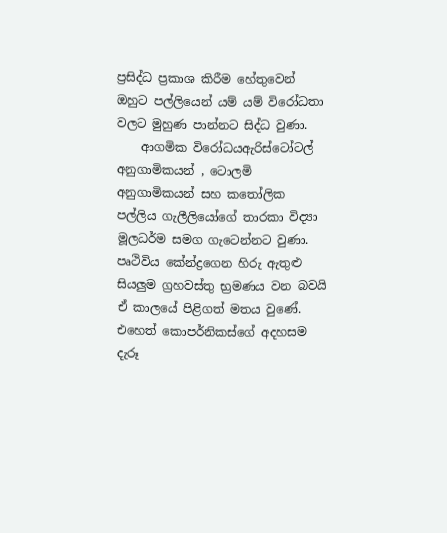ප්‍රසිද්ධ ප්‍රකාශ කිරීම හේතුවෙන් ඔහුට පල්ලියෙන් යම් යම් විරෝධතා වලට මුහුණ පාන්නට සිද්ධ වුණා.
    ආගමික විරෝධයඇරිස්ටෝටල් අනුගාමිකයන් , ටොලමි අනුගාමිකයන් සහ කතෝලික පල්ලිය ගැලීලියෝගේ තාරකා විද්‍යා මූලධර්ම සමග ගැටෙන්නට වුණා. පෘථිවිය කේන්ද්‍රගෙන හිරු ඇතුළු සියලුම ග්‍රහවස්තු භ්‍රමණය වන බවයි ඒ කාලයේ පිළිගත් මතය වුණේ. එහෙත් කොපර්නිකස්ගේ අදහසම දැරූ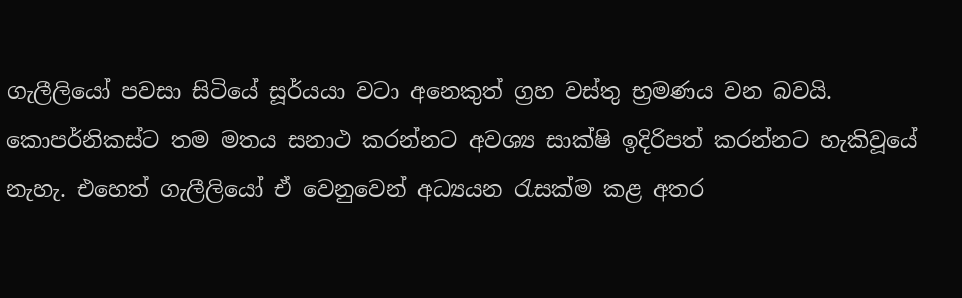ගැලීලියෝ පවසා සිටියේ සූර්යයා වටා අනෙකුත් ග්‍රහ වස්තු භ්‍රමණය වන බවයි. කොපර්නිකස්ට තම මතය සනාථ කරන්නට අවශ්‍ය සාක්ෂි ඉදිරිපත් කරන්නට හැකිවූයේ නැහැ. එහෙත් ගැලීලියෝ ඒ වෙනුවෙන් අධ්‍යයන රැසක්ම කළ අතර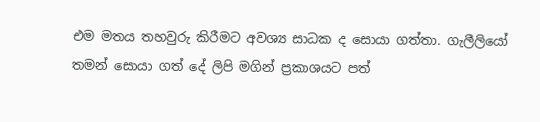එම මතය තහවුරු කිරීමට අවශ්‍ය සාධක ද සොයා ගත්තා. ගැලීලියෝ තමන් සොයා ගත් දේ ලිපි මගින් ප්‍රකාශයට පත්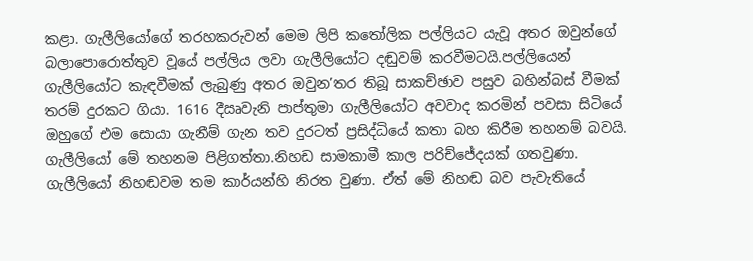කළා. ගැලීලියෝගේ තරහකරුවන් මෙම ලිපි කතෝලික පල්ලියට යැවූ අතර ඔවුන්ගේ බලාපොරොත්තුව වූයේ පල්ලිය ලවා ගැලීලියෝට දඬුවම් කරවීමටයි.පල්ලියෙන් ගැලීලියෝට කැඳවීමක් ලැබුණු අතර ඔවුන’තර තිබූ සාකච්ඡාව පසුව බහින්බස් වීමක් තරම් දුරකට ගියා. 1616 දීඍවැනි පාප්තුමා ගැලීලියෝට අවවාද කරමින් පවසා සිටියේ ඔහුගේ එම සොයා ගැනීම් ගැන තව දුරටත් ප්‍රසිද්ධියේ කතා බහ කිරීම තහනම් බවයි. ගැලීලියෝ මේ තහනම පිළිගත්තා.නිහඩ සාමකාමී කාල පරිච්ජේදයක් ගතවුණා. ගැලීලියෝ නිහඬවම තම කාර්යන්හි නිරත වුණා. ඒත් මේ නිහඬ බව පැවැතියේ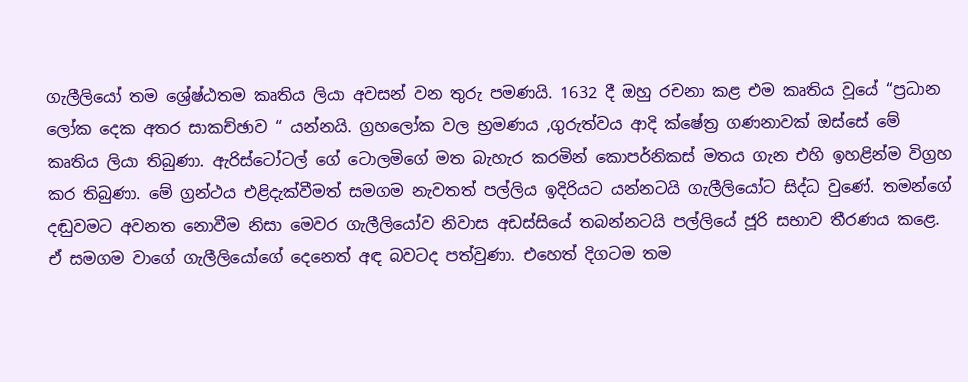ගැලීලියෝ තම ශ්‍රේෂ්ඨතම කෘතිය ලියා අවසන් වන තුරු පමණයි. 1632 දී ඔහු රචනා කළ එම කෘතිය වූයේ “ප්‍රධාන ලෝක දෙක අතර සාකච්ඡාව “ යන්නයි. ග්‍රහලෝක වල භ්‍රමණය ,ගුරුත්වය ආදි ක්ෂේත්‍ර ගණනාවක් ඔස්සේ මේ කෘතිය ලියා තිබුණා. ඇරිස්ටෝටල් ගේ ටොලමිගේ මත බැහැර කරමින් කොපර්නිකස් මතය ගැන එහි ඉහළින්ම විග්‍රහ කර තිබුණා. මේ ග්‍රන්ථය එළිදැක්වීමත් සමගම නැවතත් පල්ලිය ඉදිරියට යන්නටයි ගැලීලියෝට සිද්ධ වුණේ. තමන්ගේ දඬුවමට අවනත නොවීම නිසා මෙවර ගැලීලියෝව නිවාස අඩස්සියේ තබන්නටයි පල්ලියේ ජූරි සභාව තීරණය කළෙ. ඒ සමගම වාගේ ගැලීලියෝගේ දෙනෙත් අඳ බවටද පත්වුණා. එහෙත් දිගටම තම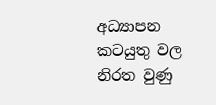අධ්‍යාපන කටයුතු වල නිරත වුණු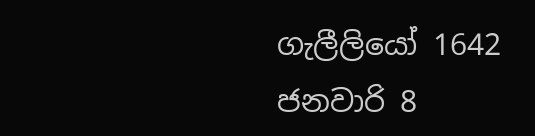ගැලීලියෝ 1642 ජනවාරි 8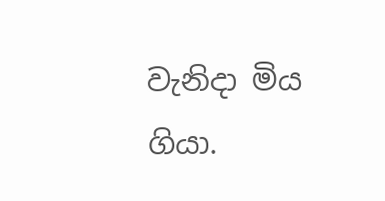වැනිදා මිය ගියා.